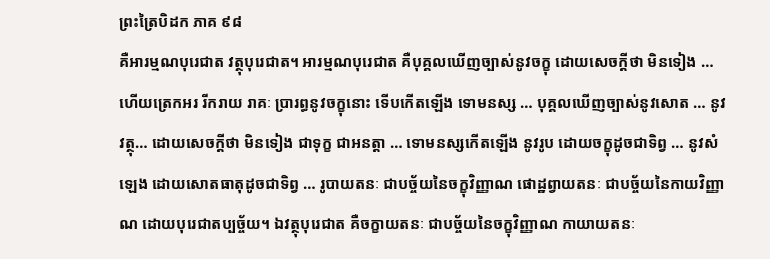ព្រះត្រៃបិដក ភាគ ៩៨
គឺអារម្មណបុរេជាត វត្ថុបុរេជាត។ អារម្មណបុរេជាត គឺបុគ្គលឃើញច្បាស់នូវចក្ខុ ដោយសេចក្តីថា មិនទៀង … ហើយត្រេកអរ រីករាយ រាគៈ ប្រារព្ធនូវចក្ខុនោះ ទើបកើតឡើង ទោមនស្ស … បុគ្គលឃើញច្បាស់នូវសោត … នូវវត្ថុ… ដោយសេចក្តីថា មិនទៀង ជាទុក្ខ ជាអនត្តា … ទោមនស្សកើតឡើង នូវរូប ដោយចក្ខុដូចជាទិព្វ … នូវសំឡេង ដោយសោតធាតុដូចជាទិព្វ … រូបាយតនៈ ជាបច្ច័យនៃចក្ខុវិញ្ញាណ ផោដ្ឋព្វាយតនៈ ជាបច្ច័យនៃកាយវិញ្ញាណ ដោយបុរេជាតប្បច្ច័យ។ ឯវត្ថុបុរេជាត គឺចក្ខាយតនៈ ជាបច្ច័យនៃចក្ខុវិញ្ញាណ កាយាយតនៈ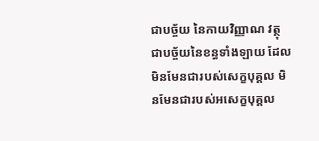ជាបច្ច័យ នៃកាយវិញ្ញាណ វត្ថុ ជាបច្ច័យនៃខន្ធទាំងឡាយ ដែលមិនមែនជារបស់សេក្ខបុគ្គល មិនមែនជារបស់អសេក្ខបុគ្គល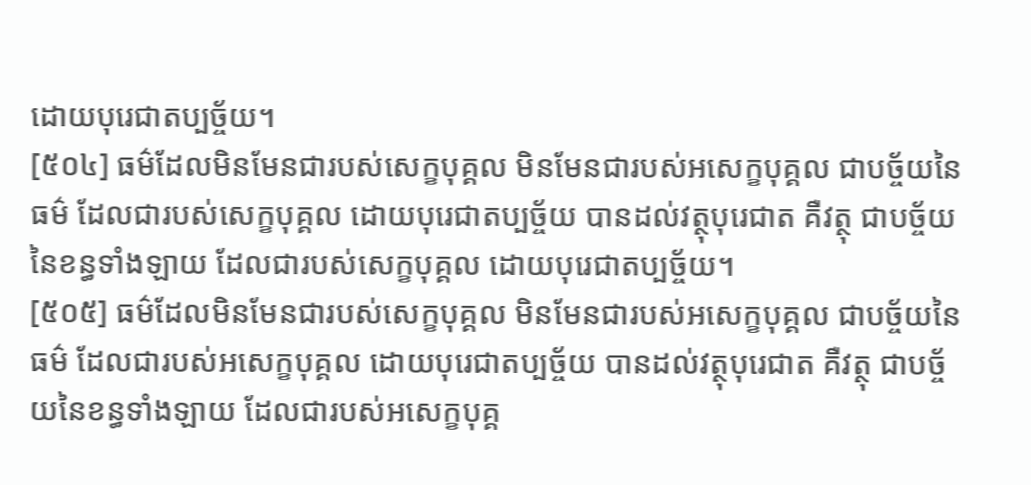ដោយបុរេជាតប្បច្ច័យ។
[៥០៤] ធម៌ដែលមិនមែនជារបស់សេក្ខបុគ្គល មិនមែនជារបស់អសេក្ខបុគ្គល ជាបច្ច័យនៃធម៌ ដែលជារបស់សេក្ខបុគ្គល ដោយបុរេជាតប្បច្ច័យ បានដល់វត្ថុបុរេជាត គឺវត្ថុ ជាបច្ច័យនៃខន្ធទាំងឡាយ ដែលជារបស់សេក្ខបុគ្គល ដោយបុរេជាតប្បច្ច័យ។
[៥០៥] ធម៌ដែលមិនមែនជារបស់សេក្ខបុគ្គល មិនមែនជារបស់អសេក្ខបុគ្គល ជាបច្ច័យនៃធម៌ ដែលជារបស់អសេក្ខបុគ្គល ដោយបុរេជាតប្បច្ច័យ បានដល់វត្ថុបុរេជាត គឺវត្ថុ ជាបច្ច័យនៃខន្ធទាំងឡាយ ដែលជារបស់អសេក្ខបុគ្គ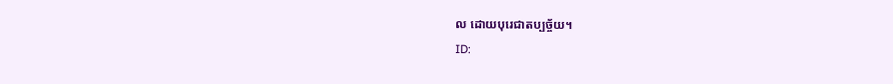ល ដោយបុរេជាតប្បច្ច័យ។
ID: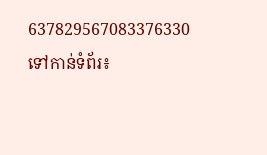637829567083376330
ទៅកាន់ទំព័រ៖